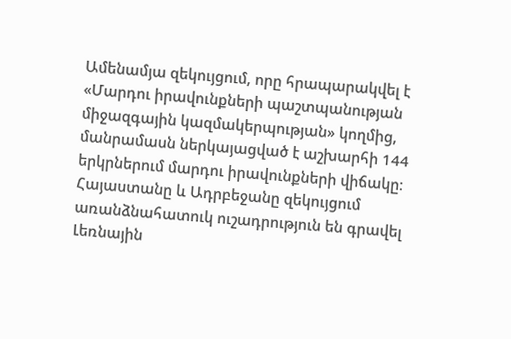Ամենամյա զեկույցում, որը հրապարակվել է «Մարդու իրավունքների պաշտպանության միջազգային կազմակերպության» կողմից, մանրամասն ներկայացված է աշխարհի 144 երկրներում մարդու իրավունքների վիճակը։ Հայաստանը և Ադրբեջանը զեկույցում առանձնահատուկ ուշադրություն են գրավել Լեռնային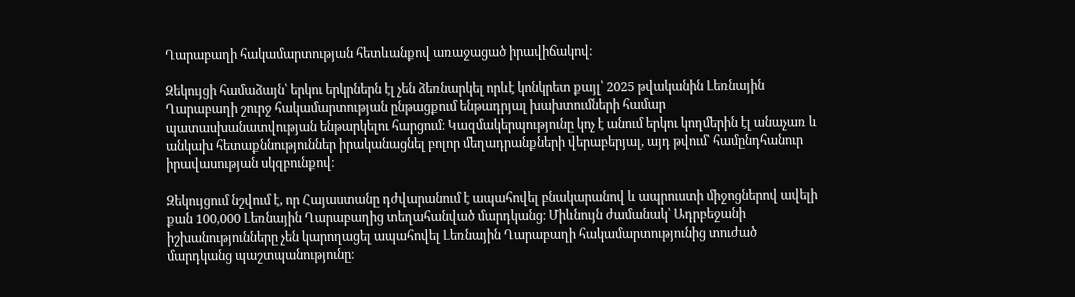Ղարաբաղի հակամարտության հետևանքով առաջացած իրավիճակով։

Զեկույցի համաձայն՝ երկու երկրներն էլ չեն ձեռնարկել որևէ կոնկրետ քայլ՝ 2025 թվականին Լեռնային Ղարաբաղի շուրջ հակամարտության ընթացքում ենթադրյալ խախտումների համար պատասխանատվության ենթարկելու հարցում։ Կազմակերպությունը կոչ է անում երկու կողմերին էլ անաչառ և անկախ հետաքննություններ իրականացնել բոլոր մեղադրանքների վերաբերյալ, այդ թվում՝ համընդհանուր իրավասության սկզբունքով։

Զեկույցում նշվում է, որ Հայաստանը դժվարանում է ապահովել բնակարանով և ապրուստի միջոցներով ավելի քան 100,000 Լեռնային Ղարաբաղից տեղահանված մարդկանց։ Միևնույն ժամանակ՝ Ադրբեջանի իշխանությունները չեն կարողացել ապահովել Լեռնային Ղարաբաղի հակամարտությունից տուժած մարդկանց պաշտպանությունը։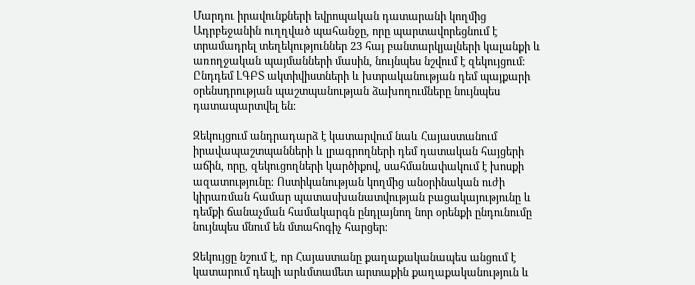Մարդու իրավունքների եվրոպական դատարանի կողմից Ադրբեջանին ուղղված պահանջը, որը պարտավորեցնում է տրամադրել տեղեկություններ 23 հայ բանտարկյալների կալանքի և առողջական պայմանների մասին, նույնպես նշվում է զեկույցում։ Ընդդեմ ԼԳԲՏ ակտիվիստների և խտրականության դեմ պայքարի օրենսդրության պաշտպանության ձախողումները նույնպես դատապարտվել են։

Զեկույցում անդրադարձ է կատարվում նաև Հայաստանում իրավապաշտպանների և լրագրողների դեմ դատական հայցերի աճին, որը, զեկուցողների կարծիքով, սահմանափակում է խոսքի ազատությունը։ Ոստիկանության կողմից անօրինական ուժի կիրառման համար պատասխանատվության բացակայությունը և դեմքի ճանաչման համակարգն ընդլայնող նոր օրենքի ընդունումը նույնպես մնում են մտահոգիչ հարցեր։

Զեկույցը նշում է, որ Հայաստանը քաղաքականապես անցում է կատարում դեպի արևմտամետ արտաքին քաղաքականություն և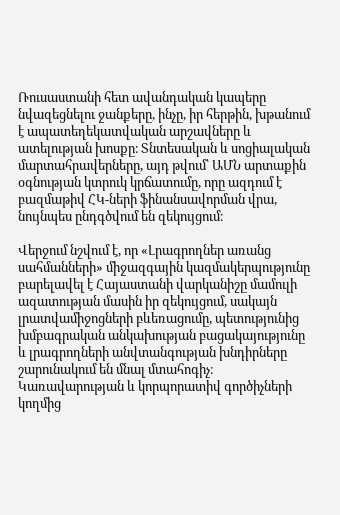Ռուսաստանի հետ ավանդական կապերը նվազեցնելու ջանքերը, ինչը, իր հերթին, խթանում է ապատեղեկատվական արշավները և ատելության խոսքը։ Տնտեսական և սոցիալական մարտահրավերները, այդ թվում՝ ԱՄՆ արտաքին օգնության կտրուկ կրճատումը, որը ազդում է բազմաթիվ ՀԿ-ների ֆինանսավորման վրա, նույնպես ընդգծվում են զեկույցում։

Վերջում նշվում է, որ «Լրագրողներ առանց սահմանների» միջազգային կազմակերպությունը բարելավել է Հայաստանի վարկանիշը մամուլի ազատության մասին իր զեկույցում, սակայն լրատվամիջոցների բևեռացումը, պետությունից խմբագրական անկախության բացակայությունը և լրագրողների անվտանգության խնդիրները շարունակում են մնալ մտահոգիչ։ Կառավարության և կորպորատիվ գործիչների կողմից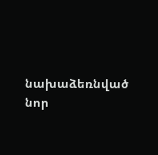նախաձեռնված նոր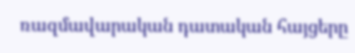ռազմավարական դատական հայցերը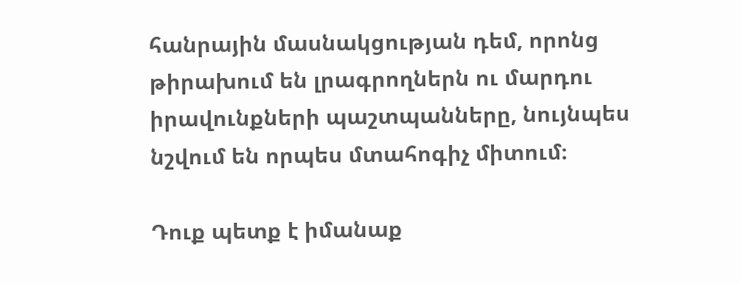հանրային մասնակցության դեմ, որոնց թիրախում են լրագրողներն ու մարդու իրավունքների պաշտպանները, նույնպես նշվում են որպես մտահոգիչ միտում։

Դուք պետք է իմանաք